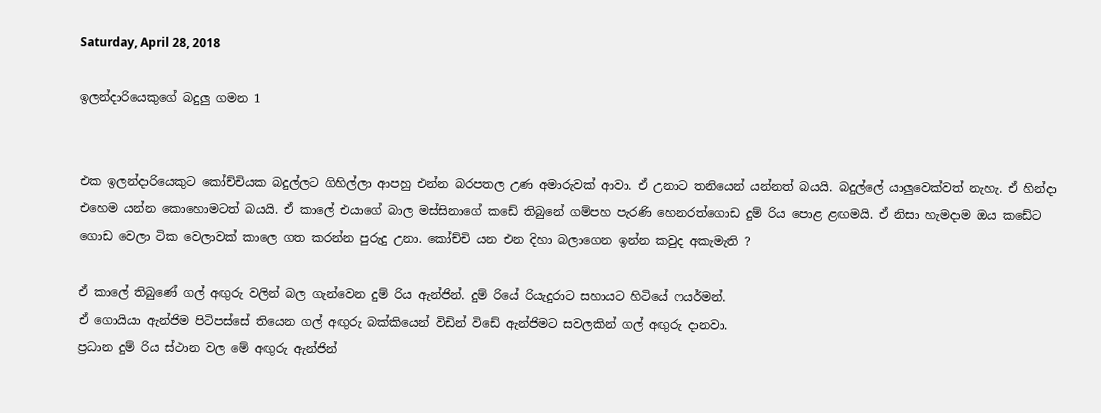Saturday, April 28, 2018

ඉලන්දාරියෙකුගේ බදුලු ගමන 1


එක ඉලන්දාරියෙකුට කෝච්චියක බදුල්ලට ගිහිල්ලා ආපහු එන්න බරපතල උණ අමාරුවක් ආවා. ඒ උනාට තනියෙන් යන්නත් බයයි. බදුල්ලේ යාලුවෙක්වත් නැහැ. ඒ හින්දා එහෙම යන්න කොහොමටත් බයයි. ඒ කාලේ එයාගේ බාල මස්සිනාගේ කඩේ තිබුනේ ගම්පහ පැරණි හෙනරත්ගොඩ දුම්‍ රිය පොළ ළඟමයි. ඒ නිසා හැමදාම ඔය කඩේට ගොඩ වෙලා ටික වෙලාවක් කාලෙ ගත කරන්න පුරුදු උනා. කෝච්චි යන එන දිහා බලාගෙන ඉන්න කවුද අකැමැති ?

ඒ කාලේ තිබුණේ ගල් අඟුරු වලින් බල ගැන්වෙන දුම් රිය ඇන්ජින්. දුම් රියේ රියැදුරාට සහායට හිටියේ ෆයර්මන්.
ඒ ගොයියා ඇන්ජිම පිටිපස්සේ තියෙන ගල් අඟුරු බක්කියෙන් විඩින් විඩේ ඇන්ජිමට සවලකින් ගල් අඟුරු දානවා.
ප්‍රධාන දුම් රිය ස්ථාන වල මේ අඟුරු ඇන්ජින්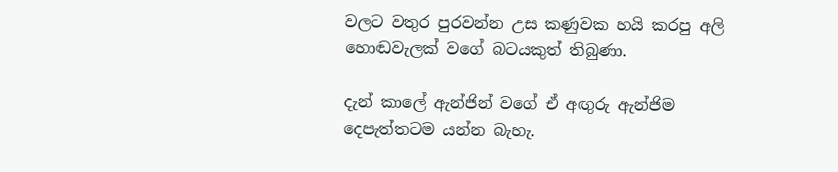වලට වතුර පුරවන්න උස කණුවක හයි කරපු අලි හොඬවැලක් වගේ බටයකුත් තිබුණා.

දැන් කාලේ ඇන්ජින් වගේ ඒ අඟුරු ඇන්ජිම දෙපැත්තටම යන්න බැහැ.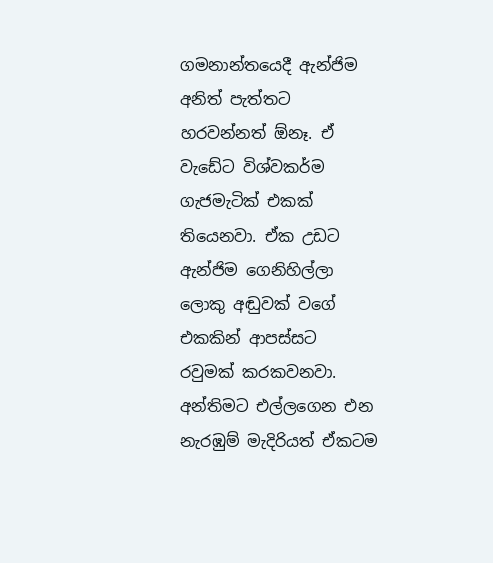ගමනාන්තයෙදී ඇන්ජිම අනිත් පැත්තට හරවන්නත් ඕනෑ. ඒ වැඩේට විශ්වකර්ම ගැජමැටික් එකක් තියෙනවා. ඒක උඩට ඇන්ජිම ගෙනිහිල්ලා ලොකු අඬුවක් වගේ එකකින් ආපස්සට රවුමක් කරකවනවා. අන්තිමට එල්ලගෙන එන නැරඹුම් මැදිරියත් ඒකටම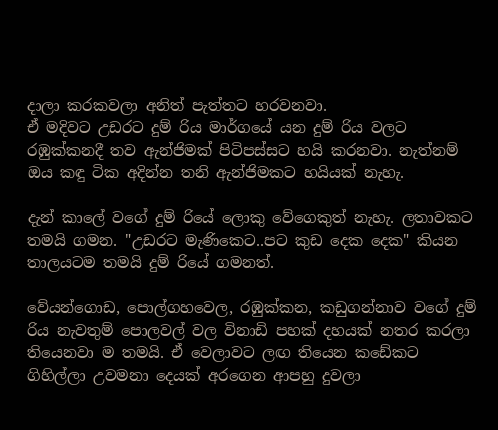දාලා කරකවලා අනිත් පැත්තට හරවනවා.
ඒ මදිවට උඩරට දුම්‍ රිය මාර්ගයේ යන දුම් රිය වලට රඹුක්කනදී තව ඇන්ජිමක් පිටිපස්සට හයි කරනවා. නැත්නම් ඔය කඳු ටික අදින්න තනි ඇන්ජිමකට හයියක් නැහැ.

දැන් කාලේ වගේ දුම් රියේ ලොකු වේගෙකුත් නැහැ. ලතාවකට තමයි ගමන. "උඩරට මැණිකෙට..පට කුඩ දෙක දෙක" කියන තාලයටම තමයි දුම් රියේ ගමනත්.

වේයන්ගොඩ, පොල්ගහවෙල, රඹුක්කන, කඩුගන්නාව වගේ දුම් රිය නැවතුම් පොලවල් වල විනාඩි පහක් දහයක් නතර කරලා තියෙනවා ම තමයි. ඒ වෙලාවට ලඟ තියෙන කඩේකට ගිහිල්ලා උවමනා දෙයක් අරගෙන ආපහු දුවලා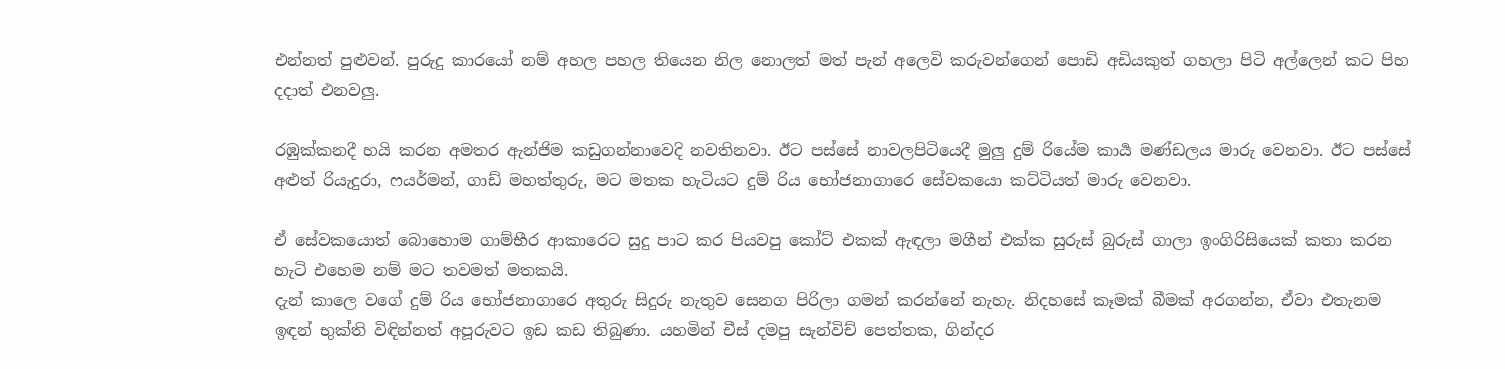එන්නත් පුළුවන්. පුරුදු කාරයෝ නම් අහල පහල තියෙන නිල නොලත් මත් පැන් අලෙවි කරුවන්ගෙන් පොඩි අඩියකුත් ගහලා පිටි අල්ලෙන් කට පිහ දදාත් එනවලු.

රඹුක්කනදී හයි කරන අමතර ඇන්ජිම කඩුගන්නාවෙදි නවතිනවා. ඊට පස්සේ නාවලපිටියෙදී මුලු දුම් රියේම කාර්‍ය මණ්ඩලය මාරු වෙනවා. ඊට පස්සේ අළුත් රියැදුරා, ෆයර්මන්, ගාඩ් මහත්තුරු, මට මතක හැටියට දුම් රිය භෝජනාගාරෙ සේවකයො කට්ටියත් මාරු වෙනවා.

ඒ සේවකයොත් බොහොම ගාම්භීර ආකාරෙට සුදු පාට කර පියවපු කෝට් එකක් ඇඳලා මගීන් එක්ක සුරුස් බුරුස් ගාලා ඉංගිරිසියෙක් කතා කරන හැටි එහෙම නම් මට තවමත් මතකයි.
දැන් කාලෙ වගේ දුම් රිය භෝජනාගාරෙ අතුරු සිදුරු නැතුව සෙනග පිරිලා ගමන් කරන්නේ නැහැ. නිදහසේ කෑමක් බීමක් අරගන්න, ඒවා එතැනම ඉඳන් භුක්ති විඳින්නත් අපූරුවට ඉඩ කඩ තිබුණා. යහමින් චීස් දමපු සැන්විච් පෙත්තක, ගින්දර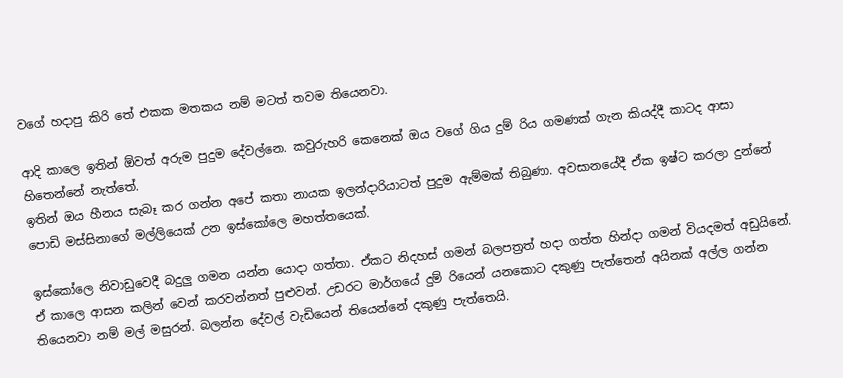වගේ හදාපු කිරි තේ එකක මතකය නම් මටත් තවම තියෙනවා.

ආදි කාලෙ ඉතින් ඕවත් අරුම පුදුම දේවල්නෙ. කවුරුහරි කෙනෙක් ඔය වගේ ගිය දුම් රිය ගමණක් ගැන කියද්දී කාටද ආසා හිතෙන්නේ නැත්තේ.
ඉතින් ඔය හීනය සැබෑ කර ගන්න අපේ කතා නායක ඉලන්දාරියාටත් පුදුම ඇම්මක් තිබුණා. අවසානයේදී ඒක ඉෂ්ට කරලා දුන්නේ පොඩි මස්සිනාගේ මල්ලියෙක් උන ඉස්කෝලෙ මහත්තයෙක්.

ඉස්කෝලෙ නිවාඩුවෙදී බදුලු ගමන යන්න යොදා ගත්තා. ඒකට නිදහස් ගමන් බලපත්‍රත් හදා ගත්ත හින්දා ගමන් වියදමත් අඩුයිනේ. ඒ කාලෙ ආසන කලින් වෙන් කරවන්නත් පුළුවන්. උඩරට මාර්ගයේ දුම් රියෙන් යනකොට දකුණු පැත්තෙන් අයිනක් අල්ල ගන්න තියෙනවා නම් මල් මසුරන්. බලන්න දේවල් වැඩියෙන් තියෙන්නේ දකුණු පැත්තෙයි.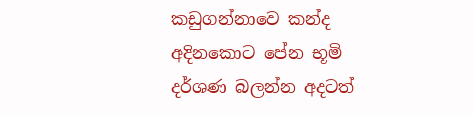කඩුගන්නාවෙ කන්ද අදිනකොට පේන භූමි දර්ශණ බලන්න අදටත්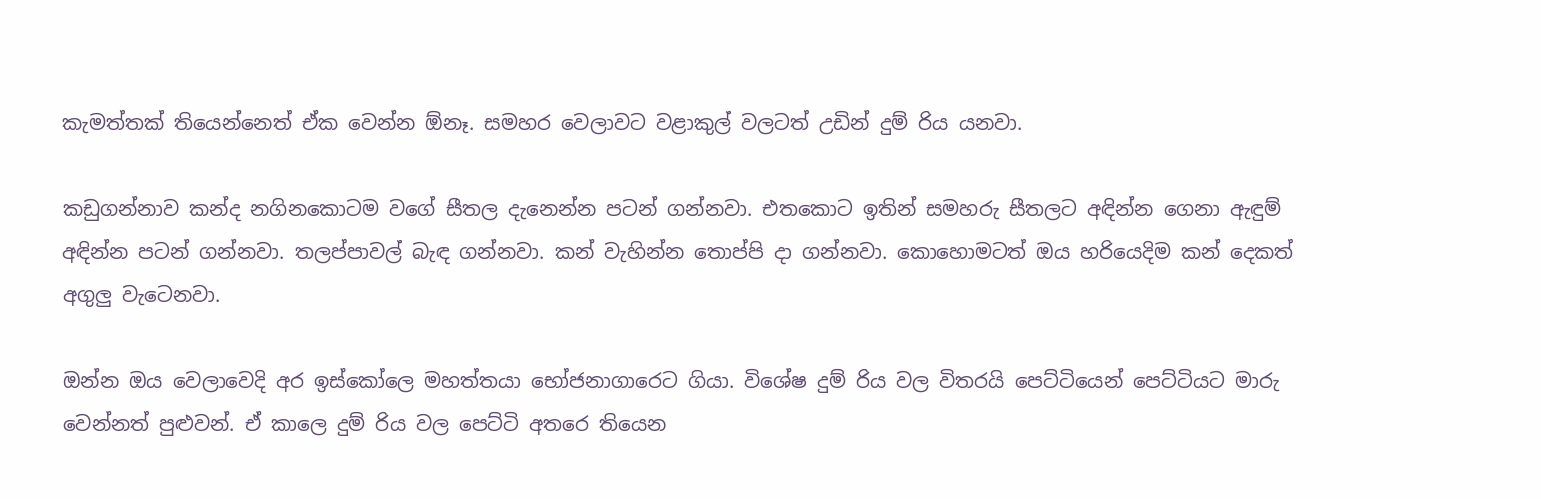කැමත්තක් තියෙන්නෙත් ඒක වෙන්න ඕනෑ. සමහර වෙලාවට වළාකුල් වලටත් උඩින් දුම් රිය යනවා.

කඩුගන්නාව කන්ද නගිනකොටම වගේ සීතල දැනෙන්න පටන් ගන්නවා. එතකොට ඉතින් සමහරු සීතලට අඳින්න ගෙනා ඇඳුම් අඳින්න පටන් ගන්නවා. තලප්පාවල් බැඳ ගන්නවා. කන් වැහින්න තොප්පි දා ගන්නවා. කොහොමටත් ඔය හරියෙදිම කන් දෙකත් අගුලු වැටෙනවා.

ඔන්න ඔය වෙලාවෙදි අර ඉස්කෝලෙ මහත්තයා භෝජනාගාරෙට ගියා. විශේෂ දුම්‍ රිය වල විතරයි පෙට්ටියෙන් පෙට්ටියට මාරු වෙන්නත් පුළුවන්. ඒ කාලෙ දුම් රිය වල පෙට්ටි අතරෙ තියෙන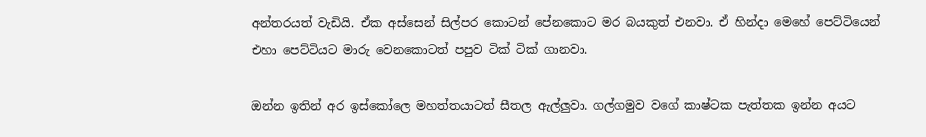අන්තරයත් වැඩියි. ඒක අස්සෙන් සිල්පර කොටන් පේනකොට මර බයකුත් එනවා. ඒ හින්දා මෙහේ පෙට්ටියෙන් එහා පෙට්ටියට මාරු වෙනකොටත් පපුව ටික් ටික් ගානවා.

ඔන්න ඉතින් අර ඉස්කෝලෙ මහත්තයාටත් සීතල ඇල්ලුවා. ගල්ගමුව වගේ කාෂ්ටක පැත්තක ඉන්න අයට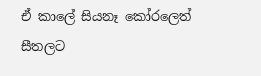ඒ කාලේ සියනෑ කෝරලෙත් සීතලට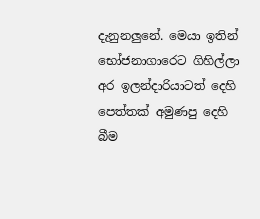දැනුනලුනේ. මෙයා ඉතින් භෝජනාගාරෙට ගිහිල්ලා අර ඉලන්දාරියාටත් දෙහි පෙත්තක් අමුණපු දෙහි බීම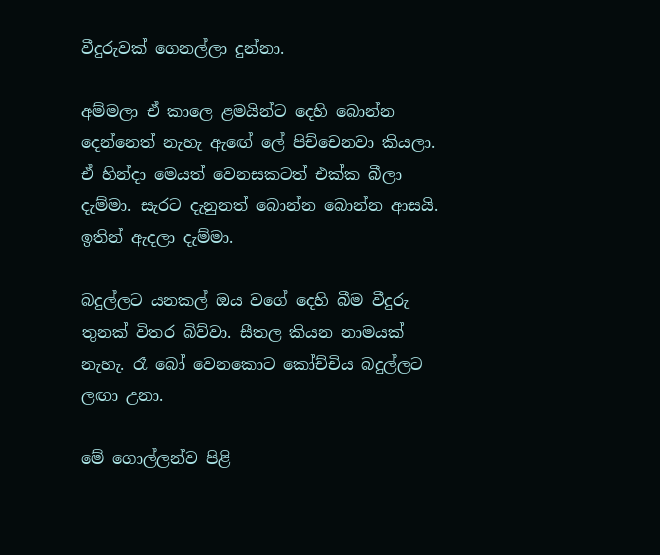වීදුරුවක් ගෙනල්ලා දුන්නා.

අම්මලා ඒ කාලෙ ළමයින්ට දෙහි බොන්න දෙන්නෙත් නැහැ ඇඟේ ලේ පිච්චෙනවා කියලා. ඒ හින්දා මෙයත් වෙනසකටත් එක්ක බීලා දැම්මා. සැරට දැනුනත් බොන්න බොන්න ආසයි. ඉතින් ඇදලා දැම්මා.

බදුල්ලට යනකල් ඔය වගේ දෙහි බීම වීදුරු තුනක් විතර බිව්වා. සීතල කියන නාමයක් නැහැ. රෑ බෝ වෙනකොට කෝච්චිය බදුල්ලට ලඟා උනා.

මේ ගොල්ලන්ව පිළි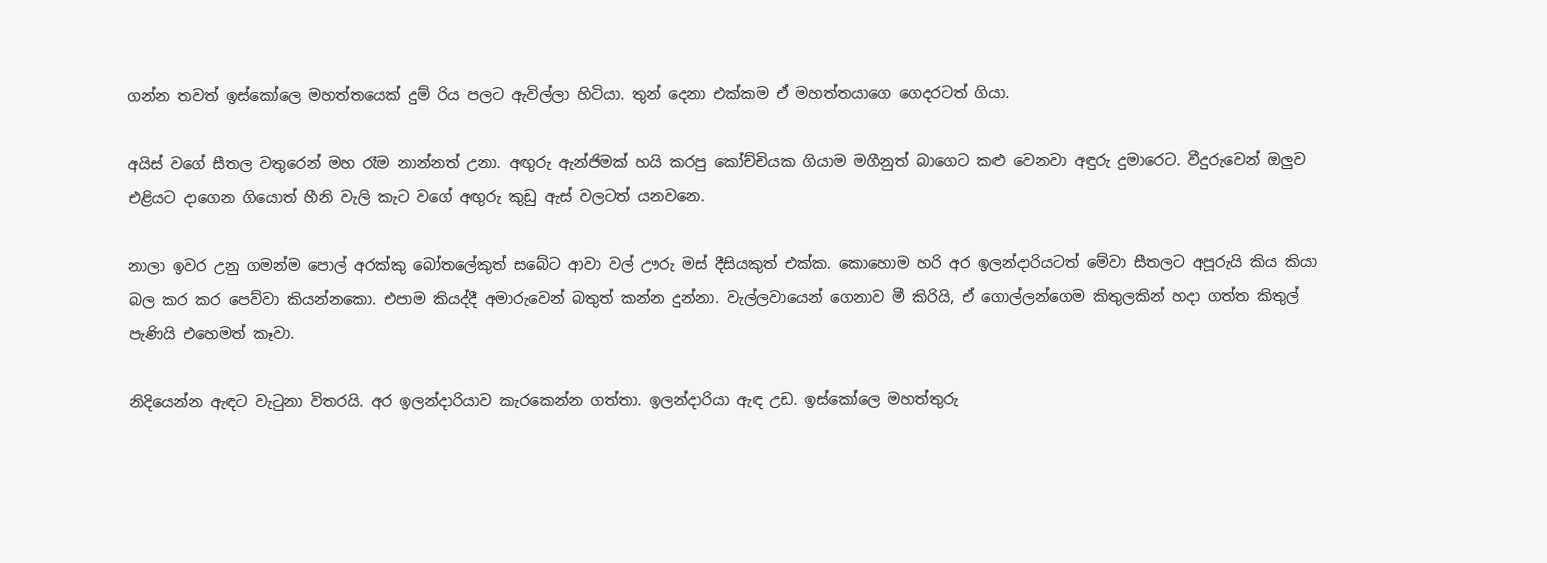ගන්න තවත් ඉස්කෝලෙ මහත්තයෙක් දුම් රිය පලට ඇවිල්ලා හිටියා. තුන් දෙනා එක්කම ඒ මහත්තයාගෙ ගෙදරටත් ගියා.

අයිස් වගේ සීතල වතුරෙන් මහ රෑම නාන්නත් උනා. අඟුරු ඇන්ජිමක් හයි කරපු කෝච්චියක ගියාම මගීනුත් බාගෙට කළු වෙනවා අඳුරු දුමාරෙට. වීදුරුවෙන් ඔලුව එළියට දාගෙන ගියොත් හීනි වැලි කැට වගේ අඟුරු කුඩු ඇස් වලටත් යනවනෙ.

නාලා ඉවර උනු ගමන්ම පොල් අරක්කු බෝතලේකුත් සබේට ආවා වල් ඌරු මස් දීසියකුත් එක්ක. කොහොම හරි අර ඉලන්දාරියටත් මේවා සීතලට අපූරුයි කිය කියා බල කර කර පෙව්වා කියන්නකො. එපාම කියද්දී අමාරුවෙන් බතුත් කන්න දුන්නා. වැල්ලවායෙන් ගෙනාව මී කිරියි, ඒ ගොල්ලන්ගෙම කිතුලකින් හදා ගත්ත කිතුල් පැණියි එහෙමත් කෑවා.

නිදියෙන්න ඇඳට වැටුනා විතරයි. අර ඉලන්දාරියාව කැරකෙන්න ගත්තා. ඉලන්දාරියා ඇඳ උඩ. ඉස්කෝලෙ මහත්තුරු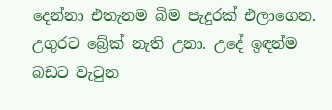දෙන්නා එතැනම බිම පැදුරක් එලාගෙන. උගුරට බ්‍රේක් නැති උනා. උදේ ඉඳන්ම බඩට වැටුන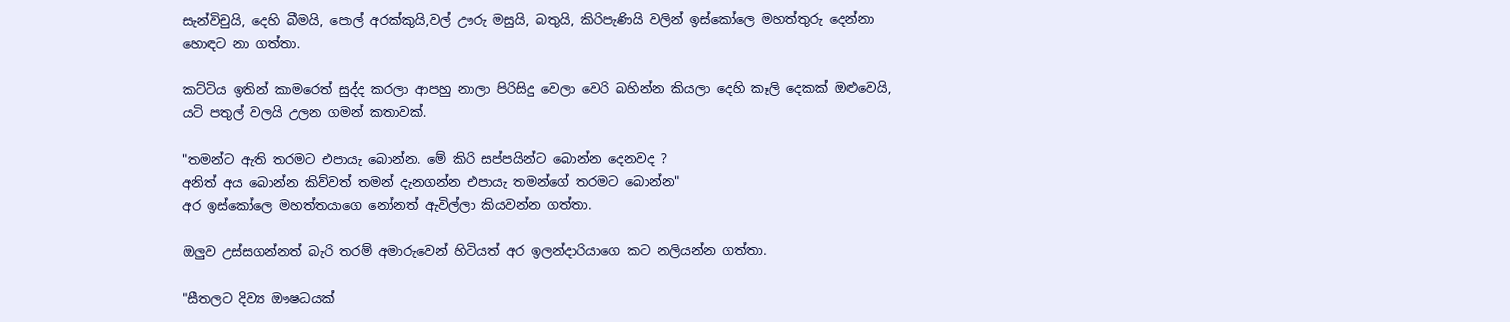සැන්විචුයි, දෙහි බීමයි, පොල් අරක්කුයි,වල් ඌරු මසුයි, බතුයි, කිරිපැණියි වලින් ඉස්කෝලෙ මහත්තුරු දෙන්නා හොඳට නා ගත්තා.

කට්ටිය ඉතින් කාමරෙත් සුද්ද කරලා ආපහු නාලා පිරිසිදු වෙලා වෙරි බහින්න කියලා දෙහි කෑලි දෙකක් ඔළුවෙයි, යටි පතුල් වලයි උලන ගමන් කතාවක්.

"තමන්ට ඇති තරමට එපායැ බොන්න. මේ කිරි සප්පයින්ට බොන්න දෙනවද ?
අනිත් අය බොන්න කිව්වත් තමන් දැනගන්න එපායැ තමන්ගේ තරමට බොන්න"
අර ඉස්කෝලෙ මහත්තයාගෙ නෝනත් ඇවිල්ලා කියවන්න ගත්තා.

ඔලුව උස්සගන්නත් බැරි තරම් අමාරුවෙන් හිටියත් අර ඉලන්දාරියාගෙ කට නලියන්න ගත්තා.

"සීතලට දිව්‍ය ඖෂධයක්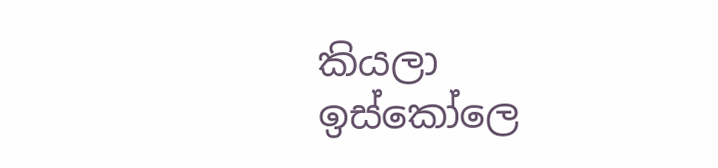කියලා ඉස්කෝලෙ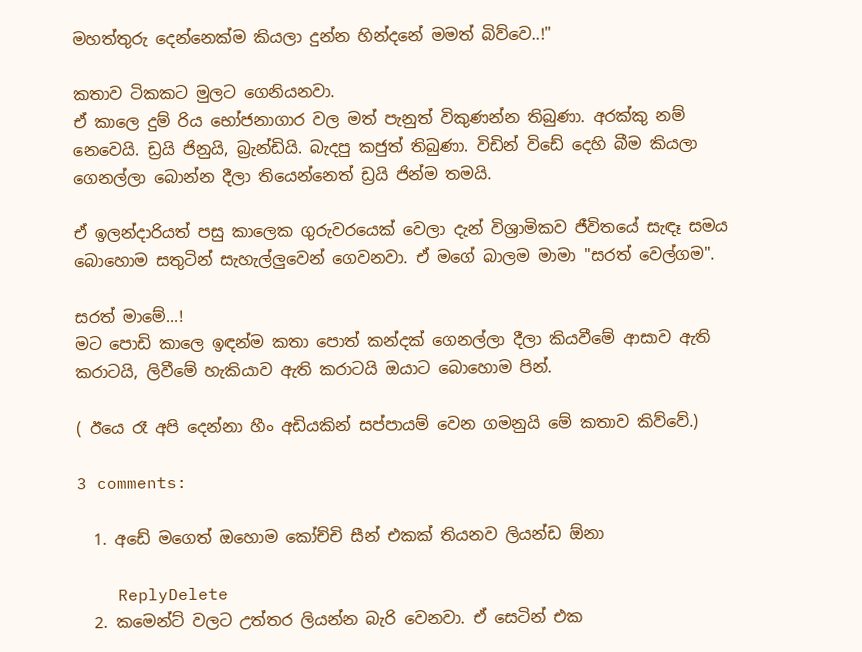මහත්තුරු දෙන්නෙක්ම කියලා දුන්න හින්දනේ මමත් බිව්වෙ..!"

කතාව ටිකකට මුලට ගෙනියනවා.
ඒ කාලෙ දුම්‍ රිය භෝජනාගාර වල මත් පැනුත් විකුණන්න තිබුණා. අරක්කු නම් නෙවෙයි. ඩ්‍රයි ජිනුයි, බ්‍රැන්ඩියි. බැදපු කජුත් තිබුණා. විඩින් විඩේ දෙහි බීම කියලා ගෙනල්ලා බොන්න දීලා තියෙන්නෙත් ඩ්‍රයි ජින්ම තමයි.

ඒ ඉලන්දාරියත් පසු කාලෙක ගුරුවරයෙක් වෙලා දැන් විශ්‍රාමිකව ජීවිතයේ සැඳෑ සමය බොහොම සතුටින් සැහැල්ලුවෙන් ගෙවනවා. ඒ මගේ බාලම මාමා "සරත් වෙල්ගම".

සරත් මාමේ...!
මට පොඩි කාලෙ ඉඳන්ම කතා පොත් කන්දක් ගෙනල්ලා දීලා කියවීමේ ආසාව ඇති කරාටයි, ලිවීමේ හැකියාව ඇති කරාටයි ඔයාට බොහොම පින්.

( ඊයෙ රෑ අපි දෙන්නා හීං අඩියකින් සප්පායම් වෙන ගමනුයි මේ කතාව කිව්වේ.)

3 comments:

  1. අඩේ මගෙත් ඔහොම කෝච්චි සීන් එකක් තියනව ලියන්ඩ ඕනා

    ReplyDelete
  2. කමෙන්ට් වලට උත්තර ලියන්න බැරි වෙනවා. ඒ සෙටින් එක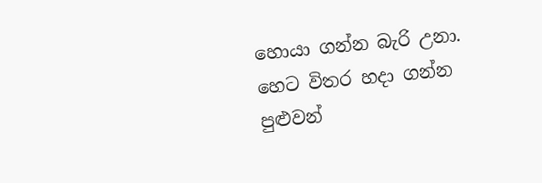හොයා ගන්න බැරි උනා. හෙට විතර හදා ගන්න පුළුවන්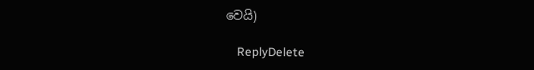වෙයි)

    ReplyDelete